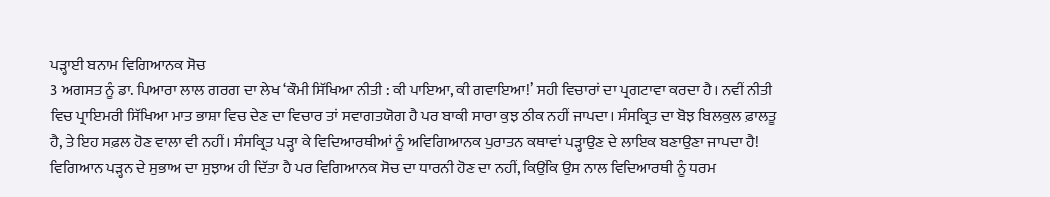ਪੜ੍ਹਾਈ ਬਨਾਮ ਵਿਗਿਆਨਕ ਸੋਚ
3 ਅਗਸਤ ਨੂੰ ਡਾ. ਪਿਆਰਾ ਲਾਲ ਗਰਗ ਦਾ ਲੇਖ ‘ਕੌਮੀ ਸਿੱਖਿਆ ਨੀਤੀ : ਕੀ ਪਾਇਆ, ਕੀ ਗਵਾਇਆ!’ ਸਹੀ ਵਿਚਾਰਾਂ ਦਾ ਪ੍ਰਗਟਾਵਾ ਕਰਦਾ ਹੈ। ਨਵੀਂ ਨੀਤੀ ਵਿਚ ਪ੍ਰਾਇਮਰੀ ਸਿੱਖਿਆ ਮਾਤ ਭਾਸ਼ਾ ਵਿਚ ਦੇਣ ਦਾ ਵਿਚਾਰ ਤਾਂ ਸਵਾਗਤਯੋਗ ਹੈ ਪਰ ਬਾਕੀ ਸਾਰਾ ਕੁਝ ਠੀਕ ਨਹੀਂ ਜਾਪਦਾ। ਸੰਸਕ੍ਰਿਤ ਦਾ ਬੋਝ ਬਿਲਕੁਲ ਫ਼ਾਲਤੂ ਹੈ, ਤੇ ਇਹ ਸਫ਼ਲ ਹੋਣ ਵਾਲਾ ਵੀ ਨਹੀਂ। ਸੰਸਕ੍ਰਿਤ ਪੜ੍ਹਾ ਕੇ ਵਿਦਿਆਰਥੀਆਂ ਨੂੰ ਅਵਿਗਿਆਨਕ ਪੁਰਾਤਨ ਕਥਾਵਾਂ ਪੜ੍ਹਾਉਣ ਦੇ ਲਾਇਕ ਬਣਾਉਣਾ ਜਾਪਦਾ ਹੈ! ਵਿਗਿਆਨ ਪੜ੍ਹਨ ਦੇ ਸੁਭਾਅ ਦਾ ਸੁਝਾਅ ਹੀ ਦਿੱਤਾ ਹੈ ਪਰ ਵਿਗਿਆਨਕ ਸੋਚ ਦਾ ਧਾਰਨੀ ਹੋਣ ਦਾ ਨਹੀਂ, ਕਿਉਂਕਿ ਉਸ ਨਾਲ ਵਿਦਿਆਰਥੀ ਨੂੰ ਧਰਮ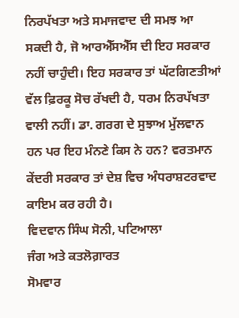ਨਿਰਪੱਖਤਾ ਅਤੇ ਸਮਾਜਵਾਦ ਦੀ ਸਮਝ ਆ ਸਕਦੀ ਹੈ, ਜੋ ਆਰਐੱਸਐੱਸ ਦੀ ਇਹ ਸਰਕਾਰ ਨਹੀਂ ਚਾਹੁੰਦੀ। ਇਹ ਸਰਕਾਰ ਤਾਂ ਘੱਟਗਿਣਤੀਆਂ ਵੱਲ ਫ਼ਿਰਕੂ ਸੋਚ ਰੱਖਦੀ ਹੈ, ਧਰਮ ਨਿਰਪੱਖਤਾ ਵਾਲੀ ਨਹੀਂ। ਡਾ. ਗਰਗ ਦੇ ਸੁਝਾਅ ਮੁੱਲਵਾਨ ਹਨ ਪਰ ਇਹ ਮੰਨਣੇ ਕਿਸ ਨੇ ਹਨ? ਵਰਤਮਾਨ ਕੇਂਦਰੀ ਸਰਕਾਰ ਤਾਂ ਦੇਸ਼ ਵਿਚ ਅੰਧਰਾਸ਼ਟਰਵਾਦ ਕਾਇਮ ਕਰ ਰਹੀ ਹੈ।
ਵਿਦਵਾਨ ਸਿੰਘ ਸੋਨੀ, ਪਟਿਆਲਾ
ਜੰਗ ਅਤੇ ਕਤਲੋਗ਼ਾਰਤ
ਸੋਮਵਾਰ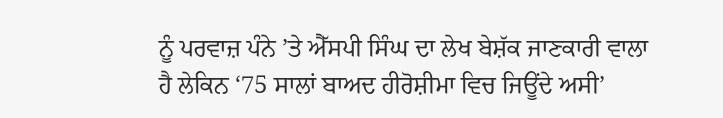ਨੂੰ ਪਰਵਾਜ਼ ਪੰਨੇ ’ਤੇ ਐੱਸਪੀ ਸਿੰਘ ਦਾ ਲੇਖ ਬੇਸ਼ੱਕ ਜਾਣਕਾਰੀ ਵਾਲਾ ਹੈ ਲੇਕਿਨ ‘75 ਸਾਲਾਂ ਬਾਅਦ ਹੀਰੋਸ਼ੀਮਾ ਵਿਚ ਜਿਊਂਦੇ ਅਸੀ’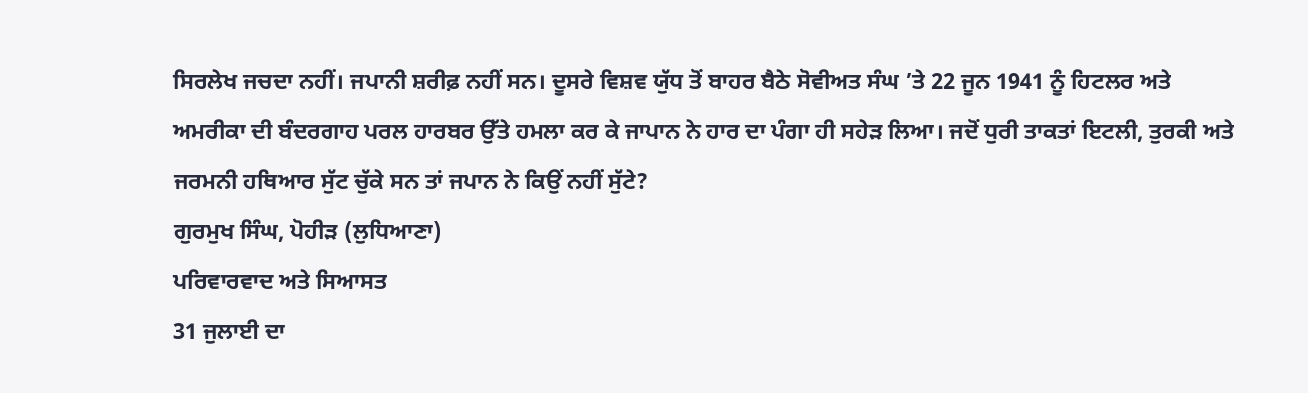ਸਿਰਲੇਖ ਜਚਦਾ ਨਹੀਂ। ਜਪਾਨੀ ਸ਼ਰੀਫ਼ ਨਹੀਂ ਸਨ। ਦੂਸਰੇ ਵਿਸ਼ਵ ਯੁੱਧ ਤੋਂ ਬਾਹਰ ਬੈਠੇ ਸੋਵੀਅਤ ਸੰਘ ’ਤੇ 22 ਜੂਨ 1941 ਨੂੰ ਹਿਟਲਰ ਅਤੇ ਅਮਰੀਕਾ ਦੀ ਬੰਦਰਗਾਹ ਪਰਲ ਹਾਰਬਰ ਉੱਤੇ ਹਮਲਾ ਕਰ ਕੇ ਜਾਪਾਨ ਨੇ ਹਾਰ ਦਾ ਪੰਗਾ ਹੀ ਸਹੇੜ ਲਿਆ। ਜਦੋਂ ਧੁਰੀ ਤਾਕਤਾਂ ਇਟਲੀ, ਤੁਰਕੀ ਅਤੇ ਜਰਮਨੀ ਹਥਿਆਰ ਸੁੱਟ ਚੁੱਕੇ ਸਨ ਤਾਂ ਜਪਾਨ ਨੇ ਕਿਉਂ ਨਹੀਂ ਸੁੱਟੇ?
ਗੁਰਮੁਖ ਸਿੰਘ, ਪੋਹੀੜ (ਲੁਧਿਆਣਾ)
ਪਰਿਵਾਰਵਾਦ ਅਤੇ ਸਿਆਸਤ
31 ਜੁਲਾਈ ਦਾ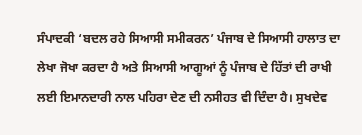ਸੰਪਾਦਕੀ ‘ਬਦਲ ਰਹੇ ਸਿਆਸੀ ਸਮੀਕਰਨ’ ਪੰਜਾਬ ਦੇ ਸਿਆਸੀ ਹਾਲਾਤ ਦਾ ਲੇਖਾ ਜੋਖਾ ਕਰਦਾ ਹੈ ਅਤੇ ਸਿਆਸੀ ਆਗੂਆਂ ਨੂੰ ਪੰਜਾਬ ਦੇ ਹਿੱਤਾਂ ਦੀ ਰਾਖੀ ਲਈ ਇਮਾਨਦਾਰੀ ਨਾਲ ਪਹਿਰਾ ਦੇਣ ਦੀ ਨਸੀਹਤ ਵੀ ਦਿੰਦਾ ਹੈ। ਸੁਖਦੇਵ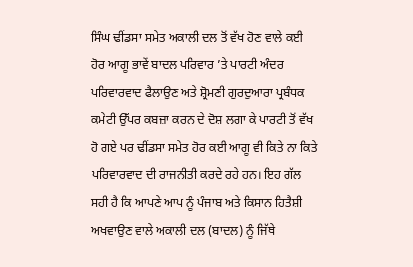ਸਿੰਘ ਢੀਂਡਸਾ ਸਮੇਤ ਅਕਾਲੀ ਦਲ ਤੋਂ ਵੱਖ ਹੋਣ ਵਾਲੇ ਕਈ ਹੋਰ ਆਗੂ ਭਾਵੇਂ ਬਾਦਲ ਪਰਿਵਾਰ ’ਤੇ ਪਾਰਟੀ ਅੰਦਰ ਪਰਿਵਾਰਵਾਦ ਫੈਲਾਉਣ ਅਤੇ ਸ਼੍ਰੋਮਣੀ ਗੁਰਦੁਆਰਾ ਪ੍ਰਬੰਧਕ ਕਮੇਟੀ ਉੱਪਰ ਕਬਜ਼ਾ ਕਰਨ ਦੇ ਦੋਸ਼ ਲਗਾ ਕੇ ਪਾਰਟੀ ਤੋਂ ਵੱਖ ਹੋ ਗਏ ਪਰ ਢੀਂਡਸਾ ਸਮੇਤ ਹੋਰ ਕਈ ਆਗੂ ਵੀ ਕਿਤੇ ਨਾ ਕਿਤੇ ਪਰਿਵਾਰਵਾਦ ਦੀ ਰਾਜਨੀਤੀ ਕਰਦੇ ਰਹੇ ਹਨ। ਇਹ ਗੱਲ ਸਹੀ ਹੈ ਕਿ ਆਪਣੇ ਆਪ ਨੂੰ ਪੰਜਾਬ ਅਤੇ ਕਿਸਾਨ ਹਿਤੈਸ਼ੀ ਅਖਵਾਉਣ ਵਾਲੇ ਅਕਾਲੀ ਦਲ (ਬਾਦਲ) ਨੂੰ ਜਿੱਥੇ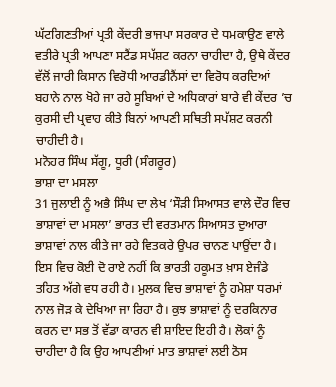ਘੱਟਗਿਣਤੀਆਂ ਪ੍ਰਤੀ ਕੇਂਦਰੀ ਭਾਜਪਾ ਸਰਕਾਰ ਦੇ ਧਮਕਾਉਣ ਵਾਲੇ ਵਤੀਰੇ ਪ੍ਰਤੀ ਆਪਣਾ ਸਟੈਂਡ ਸਪੱਸ਼ਟ ਕਰਨਾ ਚਾਹੀਦਾ ਹੈ, ਉਥੇ ਕੇਂਦਰ ਵੱਲੋਂ ਜਾਰੀ ਕਿਸਾਨ ਵਿਰੋਧੀ ਆਰਡੀਨੈਂਸਾਂ ਦਾ ਵਿਰੋਧ ਕਰਦਿਆਂ ਬਹਾਨੇ ਨਾਲ ਖੋਹੇ ਜਾ ਰਹੇ ਸੂਬਿਆਂ ਦੇ ਅਧਿਕਾਰਾਂ ਬਾਰੇ ਵੀ ਕੇਂਦਰ ’ਚ ਕੁਰਸੀ ਦੀ ਪ੍ਰਵਾਹ ਕੀਤੇ ਬਿਨਾਂ ਆਪਣੀ ਸਥਿਤੀ ਸਪੱਸ਼ਟ ਕਰਨੀ ਚਾਹੀਦੀ ਹੈ।
ਮਨੋਹਰ ਸਿੰਘ ਸੱਗੂ, ਧੂਰੀ (ਸੰਗਰੂਰ)
ਭਾਸ਼ਾ ਦਾ ਮਸਲਾ
31 ਜੁਲਾਈ ਨੂੰ ਅਭੈ ਸਿੰਘ ਦਾ ਲੇਖ ‘ਸੌੜੀ ਸਿਆਸਤ ਵਾਲੇ ਦੌਰ ਵਿਚ ਭਾਸ਼ਾਵਾਂ ਦਾ ਮਸਲਾ’ ਭਾਰਤ ਦੀ ਵਰਤਮਾਨ ਸਿਆਸਤ ਦੁਆਰਾ ਭਾਸ਼ਾਵਾਂ ਨਾਲ ਕੀਤੇ ਜਾ ਰਹੇ ਵਿਤਕਰੇ ਉਪਰ ਚਾਨਣ ਪਾਉਂਦਾ ਹੈ। ਇਸ ਵਿਚ ਕੋਈ ਦੋ ਰਾਏ ਨਹੀਂ ਕਿ ਭਾਰਤੀ ਹਕੂਮਤ ਖ਼ਾਸ ਏਜੰਡੇ ਤਹਿਤ ਅੱਗੇ ਵਧ ਰਹੀ ਹੈ। ਮੁਲਕ ਵਿਚ ਭਾਸ਼ਾਵਾਂ ਨੂੰ ਹਮੇਸ਼ਾ ਧਰਮਾਂ ਨਾਲ ਜੋੜ ਕੇ ਦੇਖਿਆ ਜਾ ਰਿਹਾ ਹੈ। ਕੁਝ ਭਾਸ਼ਾਵਾਂ ਨੂੰ ਦਰਕਿਨਾਰ ਕਰਨ ਦਾ ਸਭ ਤੋਂ ਵੱਡਾ ਕਾਰਨ ਵੀ ਸ਼ਾਇਦ ਇਹੀ ਹੈ। ਲੋਕਾਂ ਨੂੰ ਚਾਹੀਦਾ ਹੈ ਕਿ ਉਹ ਆਪਣੀਆਂ ਮਾਤ ਭਾਸ਼ਾਵਾਂ ਲਈ ਠੋਸ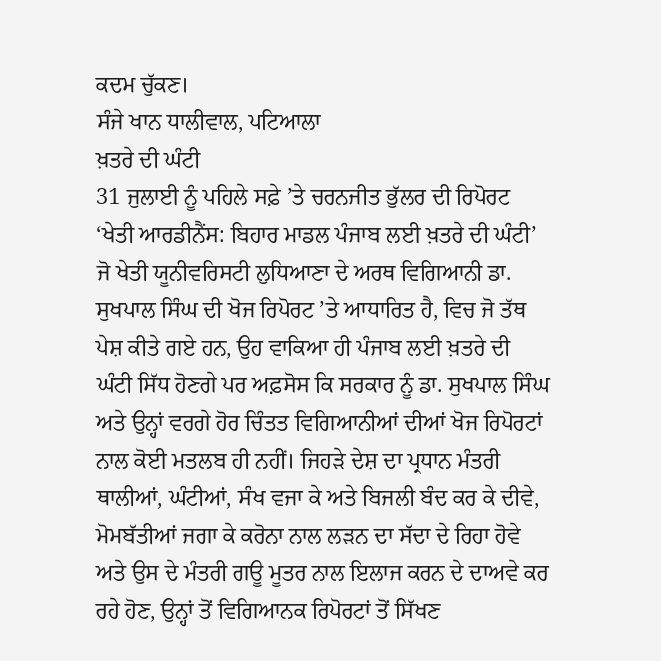ਕਦਮ ਚੁੱਕਣ।
ਸੰਜੇ ਖਾਨ ਧਾਲੀਵਾਲ, ਪਟਿਆਲਾ
ਖ਼ਤਰੇ ਦੀ ਘੰਟੀ
31 ਜੁਲਾਈ ਨੂੰ ਪਹਿਲੇ ਸਫ਼ੇ ’ਤੇ ਚਰਨਜੀਤ ਭੁੱਲਰ ਦੀ ਰਿਪੋਰਟ ‘ਖੇਤੀ ਆਰਡੀਨੈਂਸ: ਬਿਹਾਰ ਮਾਡਲ ਪੰਜਾਬ ਲਈ ਖ਼ਤਰੇ ਦੀ ਘੰਟੀ’ ਜੋ ਖੇਤੀ ਯੂਨੀਵਰਿਸਟੀ ਲੁਧਿਆਣਾ ਦੇ ਅਰਥ ਵਿਗਿਆਨੀ ਡਾ. ਸੁਖਪਾਲ ਸਿੰਘ ਦੀ ਖੋਜ ਰਿਪੋਰਟ ’ਤੇ ਆਧਾਰਿਤ ਹੈ, ਵਿਚ ਜੋ ਤੱਥ ਪੇਸ਼ ਕੀਤੇ ਗਏ ਹਨ, ਉਹ ਵਾਕਿਆ ਹੀ ਪੰਜਾਬ ਲਈ ਖ਼ਤਰੇ ਦੀ ਘੰਟੀ ਸਿੱਧ ਹੋਣਗੇ ਪਰ ਅਫ਼ਸੋਸ ਕਿ ਸਰਕਾਰ ਨੂੰ ਡਾ. ਸੁਖਪਾਲ ਸਿੰਘ ਅਤੇ ਉਨ੍ਹਾਂ ਵਰਗੇ ਹੋਰ ਚਿੰਤਤ ਵਿਗਿਆਨੀਆਂ ਦੀਆਂ ਖੋਜ ਰਿਪੋਰਟਾਂ ਨਾਲ ਕੋਈ ਮਤਲਬ ਹੀ ਨਹੀਂ। ਜਿਹੜੇ ਦੇਸ਼ ਦਾ ਪ੍ਰਧਾਨ ਮੰਤਰੀ ਥਾਲੀਆਂ, ਘੰਟੀਆਂ, ਸੰਖ ਵਜਾ ਕੇ ਅਤੇ ਬਿਜਲੀ ਬੰਦ ਕਰ ਕੇ ਦੀਵੇ, ਮੋਮਬੱਤੀਆਂ ਜਗਾ ਕੇ ਕਰੋਨਾ ਨਾਲ ਲੜਨ ਦਾ ਸੱਦਾ ਦੇ ਰਿਹਾ ਹੋਵੇ ਅਤੇ ਉਸ ਦੇ ਮੰਤਰੀ ਗਊ ਮੂਤਰ ਨਾਲ ਇਲਾਜ ਕਰਨ ਦੇ ਦਾਅਵੇ ਕਰ ਰਹੇ ਹੋਣ, ਉਨ੍ਹਾਂ ਤੋਂ ਵਿਗਿਆਨਕ ਰਿਪੋਰਟਾਂ ਤੋਂ ਸਿੱਖਣ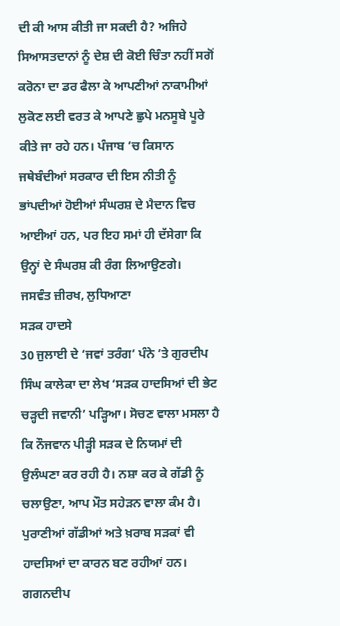ਦੀ ਕੀ ਆਸ ਕੀਤੀ ਜਾ ਸਕਦੀ ਹੈ? ਅਜਿਹੇ ਸਿਆਸਤਦਾਨਾਂ ਨੂੰ ਦੇਸ਼ ਦੀ ਕੋਈ ਚਿੰਤਾ ਨਹੀਂ ਸਗੋਂ ਕਰੋਨਾ ਦਾ ਡਰ ਫੈਲਾ ਕੇ ਆਪਣੀਆਂ ਨਾਕਾਮੀਆਂ ਲੁਕੋਣ ਲਈ ਵਰਤ ਕੇ ਆਪਣੇ ਛੁਪੇ ਮਨਸੂਬੇ ਪੂਰੇ ਕੀਤੇ ਜਾ ਰਹੇ ਹਨ। ਪੰਜਾਬ ’ਚ ਕਿਸਾਨ ਜਥੇਬੰਦੀਆਂ ਸਰਕਾਰ ਦੀ ਇਸ ਨੀਤੀ ਨੂੰ ਭਾਂਪਦੀਆਂ ਹੋਈਆਂ ਸੰਘਰਸ਼ ਦੇ ਮੈਦਾਨ ਵਿਚ ਆਈਆਂ ਹਨ, ਪਰ ਇਹ ਸਮਾਂ ਹੀ ਦੱਸੇਗਾ ਕਿ ਉਨ੍ਹਾਂ ਦੇ ਸੰਘਰਸ਼ ਕੀ ਰੰਗ ਲਿਆਉਣਗੇ।
ਜਸਵੰਤ ਜ਼ੀਰਖ, ਲੁਧਿਆਣਾ
ਸੜਕ ਹਾਦਸੇ
30 ਜੁਲਾਈ ਦੇ ‘ਜਵਾਂ ਤਰੰਗ’ ਪੰਨੇ ’ਤੇ ਗੁਰਦੀਪ ਸਿੰਘ ਕਾਲੇਕਾ ਦਾ ਲੇਖ ‘ਸੜਕ ਹਾਦਸਿਆਂ ਦੀ ਭੇਟ ਚੜ੍ਹਦੀ ਜਵਾਨੀ’ ਪੜ੍ਹਿਆ। ਸੋਚਣ ਵਾਲਾ ਮਸਲਾ ਹੈ ਕਿ ਨੌਜਵਾਨ ਪੀੜ੍ਹੀ ਸੜਕ ਦੇ ਨਿਯਮਾਂ ਦੀ ਉਲੰਘਣਾ ਕਰ ਰਹੀ ਹੈ। ਨਸ਼ਾ ਕਰ ਕੇ ਗੱਡੀ ਨੂੰ ਚਲਾਉਣਾ, ਆਪ ਮੌਤ ਸਹੇੜਨ ਵਾਲਾ ਕੰਮ ਹੈ। ਪੁਰਾਣੀਆਂ ਗੱਡੀਆਂ ਅਤੇ ਖ਼ਰਾਬ ਸੜਕਾਂ ਵੀ ਹਾਦਸਿਆਂ ਦਾ ਕਾਰਨ ਬਣ ਰਹੀਆਂ ਹਨ।
ਗਗਨਦੀਪ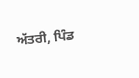ਅੱਤਰੀ, ਪਿੰਡ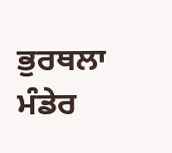ਭੁਰਥਲਾ ਮੰਡੇਰ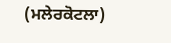(ਮਲੇਰਕੋਟਲਾ)